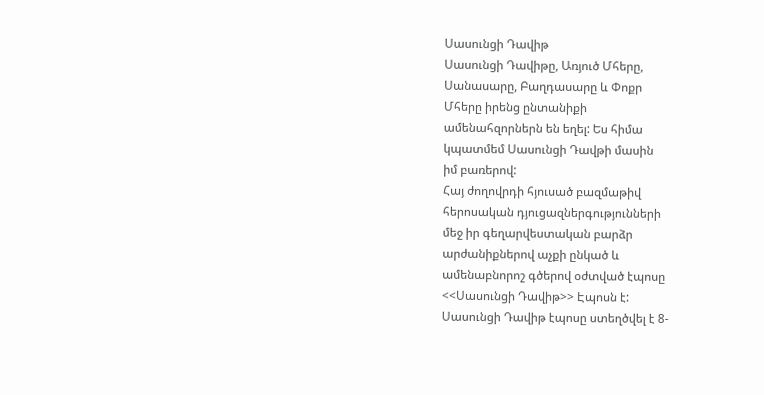Սասունցի Դավիթ
Սասունցի Դավիթը, Առյուծ Մհերը,
Սանասարը, Բաղդասարը և Փոքր
Մհերը իրենց ընտանիքի
ամենահզորներն են եղել: Ես հիմա
կպատմեմ Սասունցի Դավթի մասին
իմ բառերով:
Հայ ժողովրդի հյուսած բազմաթիվ
հերոսական դյուցազներգությունների
մեջ իր գեղարվեստական բարձր
արժանիքներով աչքի ընկած և
ամենաբնորոշ գծերով օժտված էպոսը
<<Սասունցի Դավիթ>> Էպոսն է:
Սասունցի Դավիթ էպոսը ստեղծվել է 8-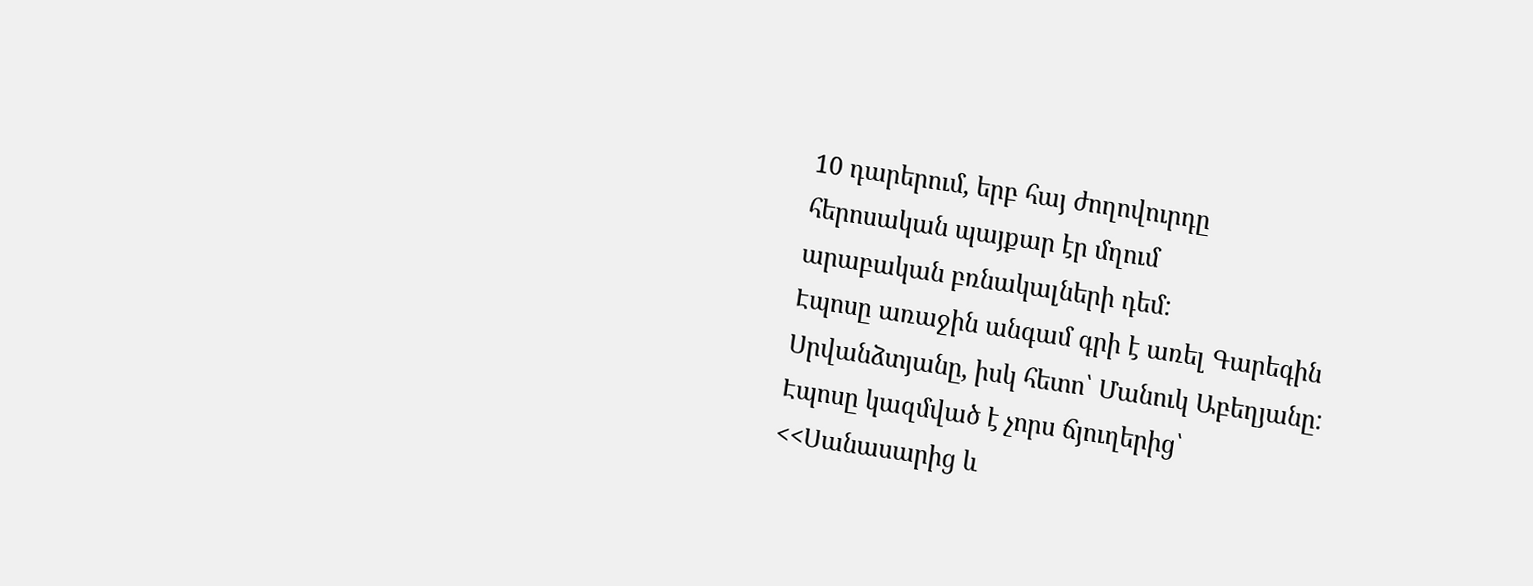10 դարերում, երբ հայ ժողովուրդը
հերոսական պայքար էր մղում
արաբական բռնակալների դեմ:
Էպոսը առաջին անգամ գրի է առել Գարեգին
Սրվանձտյանը, իսկ հետո՝ Մանուկ Աբեղյանը:
Էպոսը կազմված է չորս ճյուղերից՝
<<Սանասարից և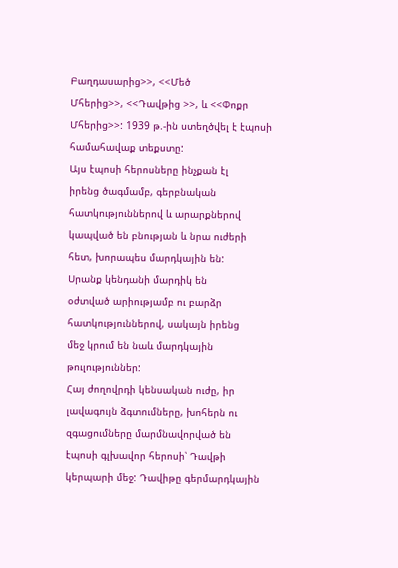Բաղդասարից>>, <<Մեծ
Մհերից>>, <<Դավթից >>, և <<Փոքր
Մհերից>>: 1939 թ.-ին ստեղծվել է էպոսի
համահավաք տեքստը:
Այս էպոսի հերոսները ինչքան էլ
իրենց ծագմամբ, գերբնական
հատկություններով և արարքներով
կապված են բնության և նրա ուժերի
հետ, խորապես մարդկային են:
Սրանք կենդանի մարդիկ են
օժտված արիությամբ ու բարձր
հատկություններով, սակայն իրենց
մեջ կրում են նաև մարդկային
թուլություններ:
Հայ ժողովրդի կենսական ուժը, իր
լավագույն ձգտումները, խոհերն ու
զգացումները մարմնավորված են
էպոսի գլխավոր հերոսի՝ Դավթի
կերպարի մեջ: Դավիթը գերմարդկային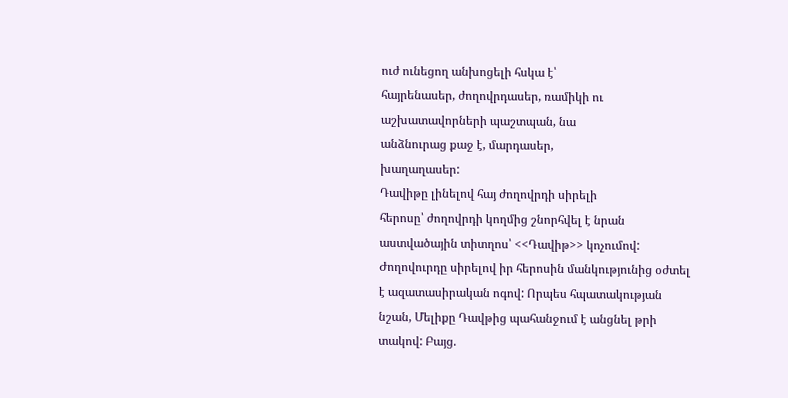ուժ ունեցող անխոցելի հսկա է՝
հայրենասեր, ժողովրդասեր, ռամիկի ու
աշխատավորների պաշտպան, նա
անձնուրաց քաջ է, մարդասեր,
խաղաղասեր:
Դավիթը լինելով հայ ժողովրդի սիրելի
հերոսը՝ ժողովրդի կողմից շնորհվել է նրան
աստվածային տիտղոս՝ <<Դավիթ>> կոչումով:
Ժողովուրդը սիրելով իր հերոսին մանկությունից օժտել
է ազատասիրական ոգով: Որպես հպատակության
նշան, Մելիքը Դավթից պահանջում է անցնել թրի
տակով: Բայց.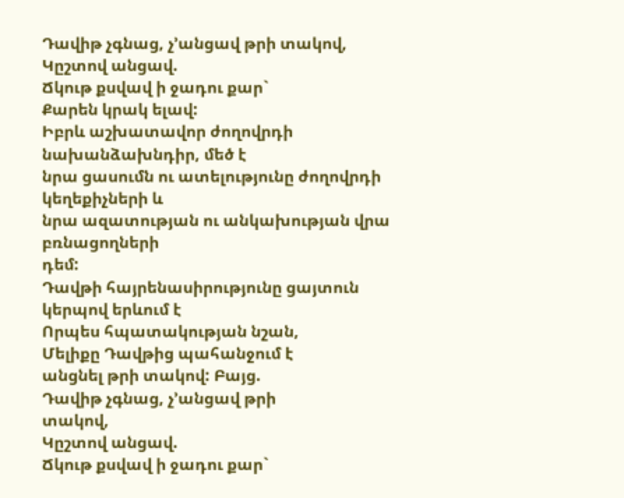Դավիթ չգնաց, չ’անցավ թրի տակով,
Կըշտով անցավ.
Ճկութ քսվավ ի ջադու քար`
Քարեն կրակ ելավ:
Իբրև աշխատավոր ժողովրդի նախանձախնդիր, մեծ է
նրա ցասումն ու ատելությունը ժողովրդի կեղեքիչների և
նրա ազատության ու անկախության վրա բռնացողների
դեմ:
Դավթի հայրենասիրությունը ցայտուն կերպով երևում է
Որպես հպատակության նշան,
Մելիքը Դավթից պահանջում է
անցնել թրի տակով: Բայց.
Դավիթ չգնաց, չ’անցավ թրի
տակով,
Կըշտով անցավ.
Ճկութ քսվավ ի ջադու քար`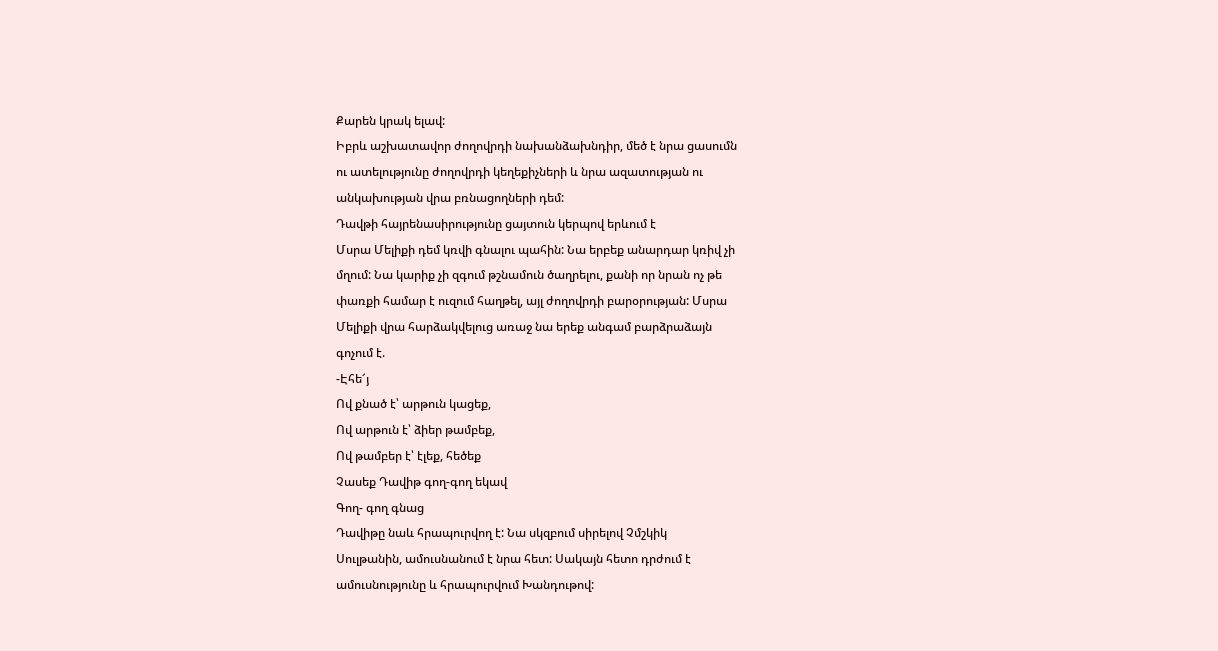Քարեն կրակ ելավ:
Իբրև աշխատավոր ժողովրդի նախանձախնդիր, մեծ է նրա ցասումն
ու ատելությունը ժողովրդի կեղեքիչների և նրա ազատության ու
անկախության վրա բռնացողների դեմ:
Դավթի հայրենասիրությունը ցայտուն կերպով երևում է
Մսրա Մելիքի դեմ կռվի գնալու պահին: Նա երբեք անարդար կռիվ չի
մղում: Նա կարիք չի զգում թշնամուն ծաղրելու, քանի որ նրան ոչ թե
փառքի համար է ուզում հաղթել, այլ ժողովրդի բարօրության: Մսրա
Մելիքի վրա հարձակվելուց առաջ նա երեք անգամ բարձրաձայն
գոչում է.
-Էհե՜յ
Ով քնած է՝ արթուն կացեք,
Ով արթուն է՝ ձիեր թամբեք,
Ով թամբեր է՝ էլեք, հեծեք
Չասեք Դավիթ գող-գող եկավ
Գող- գող գնաց
Դավիթը նաև հրապուրվող է: Նա սկզբում սիրելով Չմշկիկ
Սուլթանին, ամուսնանում է նրա հետ: Սակայն հետո դրժում է
ամուսնությունը և հրապուրվում Խանդութով: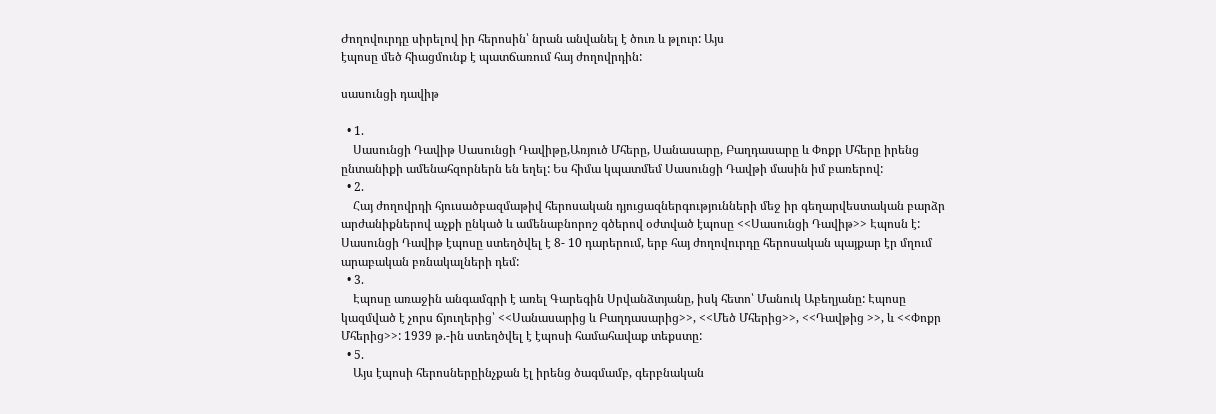Ժողովուրդը սիրելով իր հերոսին՝ նրան անվանել է ծուռ և թլուր: Այս
էպոսը մեծ հիացմունք է պատճառում հայ ժողովրդին:

սասունցի դավիթ

  • 1.
    Սասունցի Դավիթ Սասունցի Դավիթը,Առյուծ Մհերը, Սանասարը, Բաղդասարը և Փոքր Մհերը իրենց ընտանիքի ամենահզորներն են եղել: Ես հիմա կպատմեմ Սասունցի Դավթի մասին իմ բառերով:
  • 2.
    Հայ ժողովրդի հյուսածբազմաթիվ հերոսական դյուցազներգությունների մեջ իր գեղարվեստական բարձր արժանիքներով աչքի ընկած և ամենաբնորոշ գծերով օժտված էպոսը <<Սասունցի Դավիթ>> Էպոսն է: Սասունցի Դավիթ էպոսը ստեղծվել է 8- 10 դարերում, երբ հայ ժողովուրդը հերոսական պայքար էր մղում արաբական բռնակալների դեմ:
  • 3.
    Էպոսը առաջին անգամգրի է առել Գարեգին Սրվանձտյանը, իսկ հետո՝ Մանուկ Աբեղյանը: Էպոսը կազմված է չորս ճյուղերից՝ <<Սանասարից և Բաղդասարից>>, <<Մեծ Մհերից>>, <<Դավթից >>, և <<Փոքր Մհերից>>: 1939 թ.-ին ստեղծվել է էպոսի համահավաք տեքստը:
  • 5.
    Այս էպոսի հերոսներըինչքան էլ իրենց ծագմամբ, գերբնական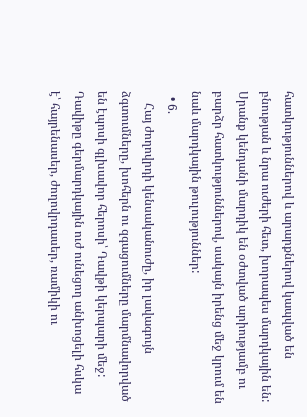հատկություններով և արարքներով կապված են բնության և նրա ուժերի հետ, խորապես մարդկային են: Սրանք կենդանի մարդիկ են օժտված արիությամբ ու բարձր հատկություններով, սակայն իրենց մեջ կրում են նաև մարդկային թուլություններ:
  • 6.
    Հայ ժողովրդի կենսականուժը, իր լավագույն ձգտումները, խոհերն ու զգացումները մարմնավորված են էպոսի գլխավոր հերոսի՝ Դավթի կերպարի մեջ: Դավիթը գերմարդկային ուժ ունեցող անխոցելի հսկա է՝ հայրենասեր, ժողովրդասեր, ռամիկի ու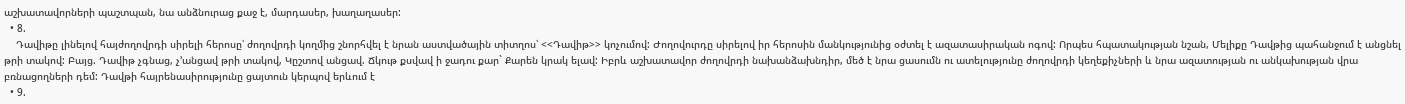աշխատավորների պաշտպան, նա անձնուրաց քաջ է, մարդասեր, խաղաղասեր:
  • 8.
    Դավիթը լինելով հայժողովրդի սիրելի հերոսը՝ ժողովրդի կողմից շնորհվել է նրան աստվածային տիտղոս՝ <<Դավիթ>> կոչումով: Ժողովուրդը սիրելով իր հերոսին մանկությունից օժտել է ազատասիրական ոգով: Որպես հպատակության նշան, Մելիքը Դավթից պահանջում է անցնել թրի տակով: Բայց. Դավիթ չգնաց, չ’անցավ թրի տակով, Կըշտով անցավ. Ճկութ քսվավ ի ջադու քար` Քարեն կրակ ելավ: Իբրև աշխատավոր ժողովրդի նախանձախնդիր, մեծ է նրա ցասումն ու ատելությունը ժողովրդի կեղեքիչների և նրա ազատության ու անկախության վրա բռնացողների դեմ: Դավթի հայրենասիրությունը ցայտուն կերպով երևում է
  • 9.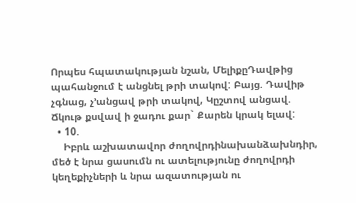Որպես հպատակության նշան, ՄելիքըԴավթից պահանջում է անցնել թրի տակով: Բայց. Դավիթ չգնաց, չ’անցավ թրի տակով, Կըշտով անցավ. Ճկութ քսվավ ի ջադու քար` Քարեն կրակ ելավ:
  • 10.
    Իբրև աշխատավոր ժողովրդինախանձախնդիր, մեծ է նրա ցասումն ու ատելությունը ժողովրդի կեղեքիչների և նրա ազատության ու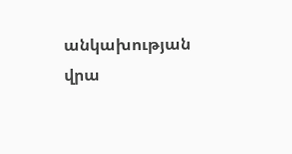անկախության վրա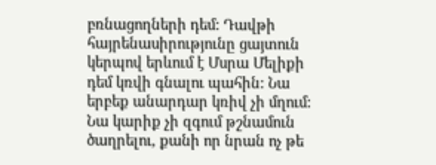բռնացողների դեմ: Դավթի հայրենասիրությունը ցայտուն կերպով երևում է Մսրա Մելիքի դեմ կռվի գնալու պահին: Նա երբեք անարդար կռիվ չի մղում: Նա կարիք չի զգում թշնամուն ծաղրելու, քանի որ նրան ոչ թե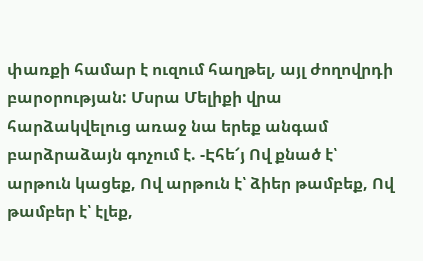փառքի համար է ուզում հաղթել, այլ ժողովրդի բարօրության: Մսրա Մելիքի վրա հարձակվելուց առաջ նա երեք անգամ բարձրաձայն գոչում է. -Էհե՜յ Ով քնած է՝ արթուն կացեք, Ով արթուն է՝ ձիեր թամբեք, Ով թամբեր է՝ էլեք,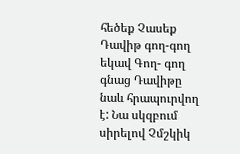հեծեք Չասեք Դավիթ գող-գող եկավ Գող- գող գնաց Դավիթը նաև հրապուրվող է: Նա սկզբում սիրելով Չմշկիկ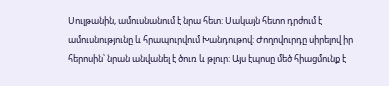Սուլթանին, ամուսնանում է նրա հետ: Սակայն հետո դրժում է ամուսնությունը և հրապուրվում Խանդութով: Ժողովուրդը սիրելով իր հերոսին՝ նրան անվանել է ծուռ և թլուր: Այս էպոսը մեծ հիացմունք է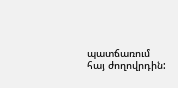պատճառում հայ ժողովրդին: